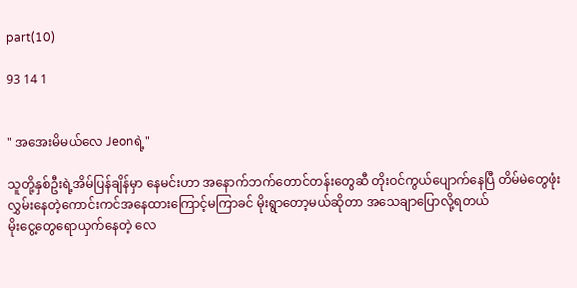part(10)

93 14 1


" အအေးမိမယ်လေ Jeonရဲ့"

သူတို့နှစ်ဦးရဲ့အိမ်ပြန်ချိန်မှာ နေမင်းဟာ အနောက်ဘက်တောင်တန်းတွေဆီ တိုးဝင်ကွယ်ပျောက်နေပြီ တိမ်မဲတွေဖုံးလွှမ်းနေတဲ့ကောင်းကင်အနေထားကြောင့်မကြာခင် မိုးရွာတော့မယ်ဆိုတာ အသေချာပြောလို့ရတယ်
မိုးငွေ့တွေရောယှက်နေတဲ့ လေ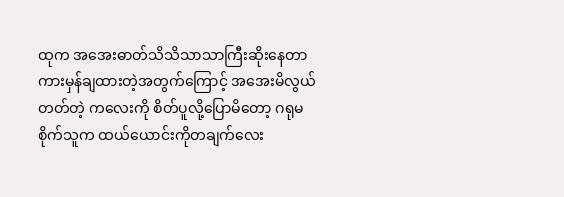ထုက အအေးဓာတ်သိသိသာသာကြီးဆိုးနေတာ ကားမှန်ချထားတဲ့အတွက်ကြောင့် အအေးမိလွယ်တတ်တဲ့ ကလေးကို စိတ်ပူလို့ပြောမိတော့ ဂရုမစိုက်သူက ထယ်ယောင်းကိုတချက်လေး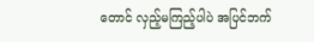တောင် လှည့်မကြည့်ပါပဲ အပြင်ဘက်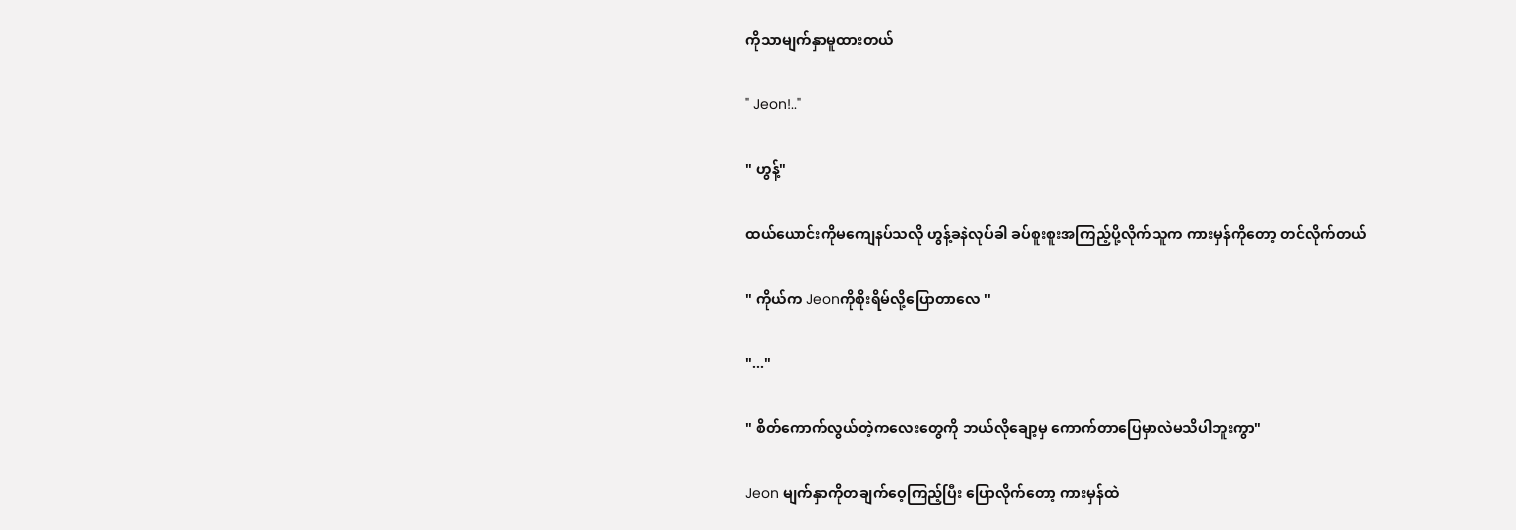ကိုသာမျက်နှာမူထားတယ်

" Jeon!.."

" ဟွန့်"

ထယ်ယောင်းကိုမကျေနပ်သလို ဟွန့်ခနဲလုပ်ခါ ခပ်စူးစူးအကြည့်ပို့လိုက်သူက ကားမှန်ကိုတော့ တင်လိုက်တယ်

" ကိုယ်က Jeonကိုစိုးရိမ်လို့ပြောတာလေ "

"..."

" စိတ်ကောက်လွယ်တဲ့ကလေးတွေကို ဘယ်လိုချော့မှ ကောက်တာပြေမှာလဲမသိပါဘူးကွာ"

Jeon မျက်နှာကိုတချက်ဝေ့ကြည့်ပြီး ပြောလိုက်တော့ ကားမှန်ထဲ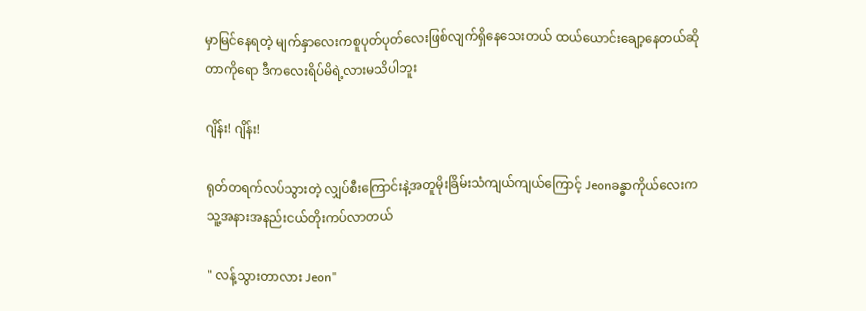မှာမြင်နေရတဲ့ မျက်နှာလေးကစူပုတ်ပုတ်လေးဖြစ်လျက်ရှိနေသေးတယ် ထယ်ယောင်းချော့နေတယ်ဆိုတာကိုရော ဒီကလေးရိပ်မိရဲ့လားမသိပါဘူး

ဂျိန်း! ဂျိန်း!

ရုတ်တရက်လပ်သွားတဲ့ လျှပ်စီးကြောင်းနဲ့အတူမိုးခြိမ်းသံကျယ်ကျယ်ကြောင့် Jeonခန္ဓာကိုယ်လေးက သူ့အနားအနည်းငယ်တိုးကပ်လာတယ်

" လန့်သွားတာလား Jeon"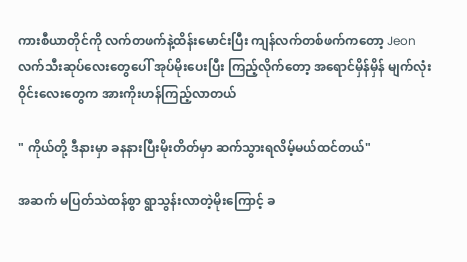ကားစီယာတိုင်ကို လက်တဖက်နဲ့ထိန်းမောင်းပြီး ကျန်လက်တစ်ဖက်ကတော့ Jeonလက်သီးဆုပ်လေးတွေပေါ် အုပ်မိုးပေးပြီး ကြည့်လိုက်တော့ အရောင်မှိန်မှိန် မျက်လုံးဝိုင်းလေးတွေက အားကိုးဟန်ကြည့်လာတယ်

" ကိုယ်တို့ ဒီနားမှာ ခနနားပြီးမိုးတိတ်မှာ ဆက်သွားရလိမ့်မယ်ထင်တယ်"

အဆက် မပြတ်သဲထန်စွာ ရွာသွန်းလာတဲ့မိုးကြောင့် ခ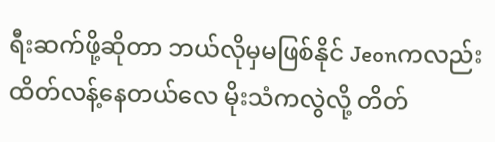ရီးဆက်ဖို့ဆိုတာ ဘယ်လိုမှမဖြစ်နိုင် Jeonကလည်းထိတ်လန့်နေတယ်လေ မိုးသံကလွဲလို့ တိတ်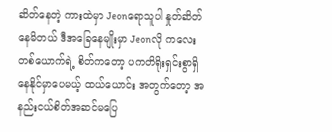ဆိတ်နေတဲ့ ကားထဲမှာ Jeonရောသူပါ နှုတ်ဆိတ်နေမိတယ် ဒီအခြေနေမျိုးမှာ Jeonလို ကလေးတစ်ယောက်ရဲ့ စိတ်ကတော့ ပကတိရိုးရှင်းစွာရှိနေနိုင်မှာပေမယ့် ထယ်ယောင်း အတွက်တော့ အနည်းငယ်စိတ်အဆင်မပြေ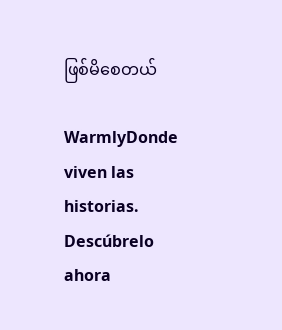ဖြစ်မိစေတယ်

WarmlyDonde viven las historias. Descúbrelo ahora